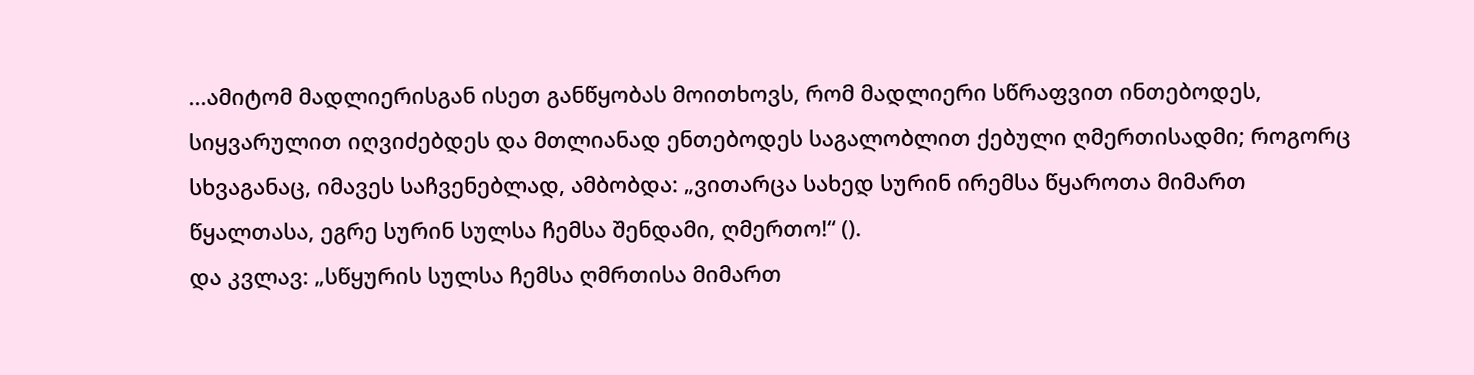...ამიტომ მადლიერისგან ისეთ განწყობას მოითხოვს, რომ მადლიერი სწრაფვით ინთებოდეს, სიყვარულით იღვიძებდეს და მთლიანად ენთებოდეს საგალობლით ქებული ღმერთისადმი; როგორც სხვაგანაც, იმავეს საჩვენებლად, ამბობდა: „ვითარცა სახედ სურინ ირემსა წყაროთა მიმართ წყალთასა, ეგრე სურინ სულსა ჩემსა შენდამი, ღმერთო!“ ().
და კვლავ: „სწყურის სულსა ჩემსა ღმრთისა მიმართ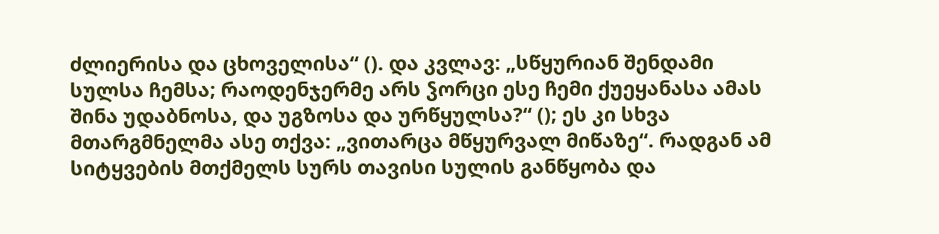ძლიერისა და ცხოველისა“ (). და კვლავ: „სწყურიან შენდამი სულსა ჩემსა; რაოდენჯერმე არს ჴორცი ესე ჩემი ქუეყანასა ამას შინა უდაბნოსა, და უგზოსა და ურწყულსა?“ (); ეს კი სხვა მთარგმნელმა ასე თქვა: „ვითარცა მწყურვალ მიწაზე“. რადგან ამ სიტყვების მთქმელს სურს თავისი სულის განწყობა და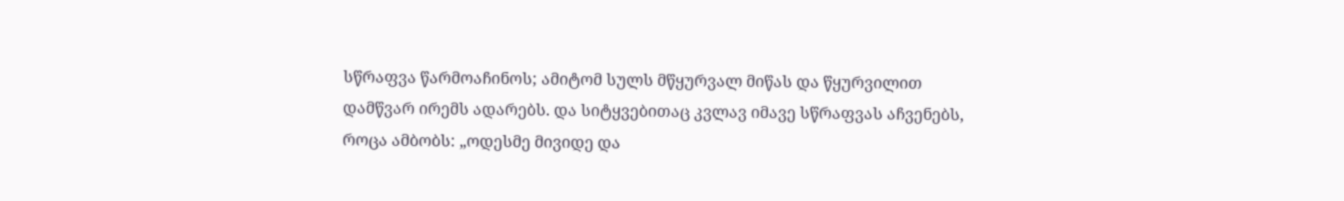სწრაფვა წარმოაჩინოს; ამიტომ სულს მწყურვალ მიწას და წყურვილით დამწვარ ირემს ადარებს. და სიტყვებითაც კვლავ იმავე სწრაფვას აჩვენებს, როცა ამბობს: „ოდესმე მივიდე და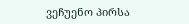ვეჩუენო პირსა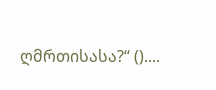ღმრთისასა?“ ()....